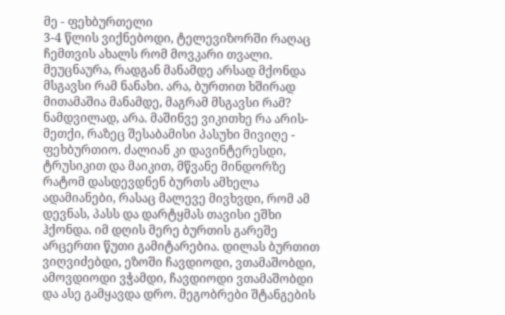მე - ფეხბურთელი
3-4 წლის ვიქნებოდი, ტელევიზორში რაღაც ჩემთვის ახალს რომ მოვკარი თვალი. მეუცნაურა, რადგან მანამდე არსად მქონდა მსგავსი რამ ნანახი. არა, ბურთით ხშირად მითამაშია მანამდე, მაგრამ მსგავსი რამ? ნამდვილად, არა. მაშინვე ვიკითხე რა არის-მეთქი, რაზეც შესაბამისი პასუხი მივიღე - ფეხბურთიო. ძალიან კი დავინტერესდი, ტრუსიკით და მაიკით, მწვანე მინდორზე რატომ დასდევდნენ ბურთს ამხელა ადამიანები, რასაც მალევე მივხვდი, რომ ამ დევნას, პასს და დარტყმას თავისი ეშხი ჰქონდა. იმ დღის მერე ბურთის გარეშე არცერთი წუთი გამიტარებია. დილას ბურთით ვიღვიძებდი, ეზოში ჩავდიოდი, ვთამაშობდი, ამოვდიოდი ვჭამდი, ჩავდიოდი ვთამაშობდი და ასე გამყავდა დრო. მეგობრები შტანგების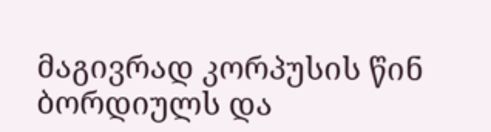მაგივრად კორპუსის წინ ბორდიულს და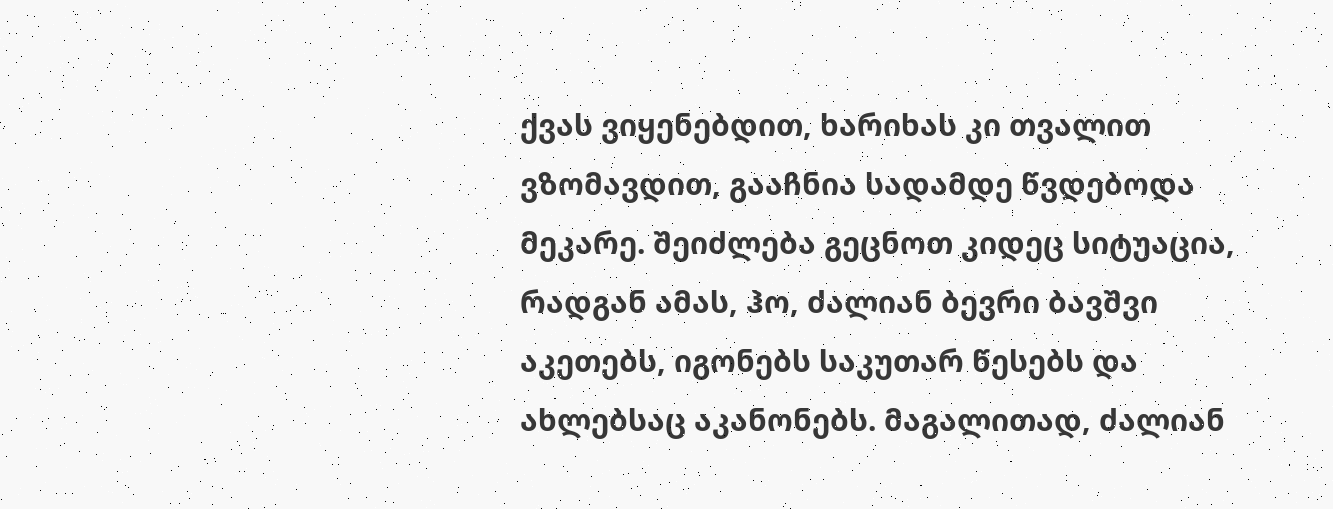ქვას ვიყენებდით, ხარიხას კი თვალით ვზომავდით, გააჩნია სადამდე წვდებოდა მეკარე. შეიძლება გეცნოთ კიდეც სიტუაცია, რადგან ამას, ჰო, ძალიან ბევრი ბავშვი აკეთებს, იგონებს საკუთარ წესებს და ახლებსაც აკანონებს. მაგალითად, ძალიან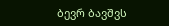ბევრ ბავშვს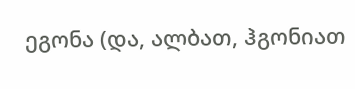ეგონა (და, ალბათ, ჰგონიათ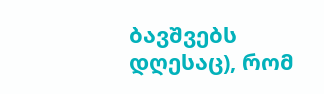ბავშვებს დღესაც), რომ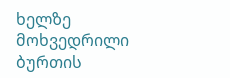ხელზე მოხვედრილი ბურთის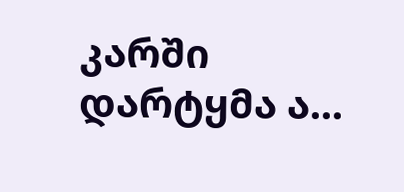კარში დარტყმა ა...